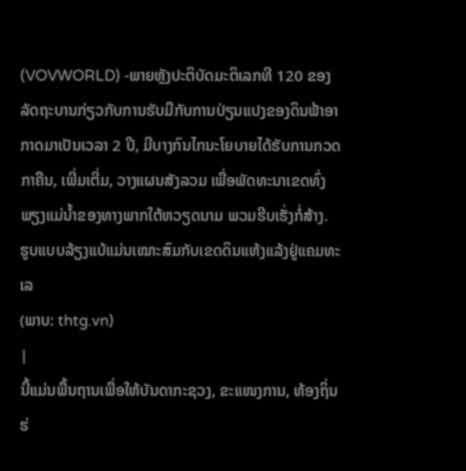(VOVWORLD) -ພາຍຫຼັງປະຕິບັດມະຕິເລກທີ 120 ຂອງລັດຖະບານກ່ຽວກັບການຮັບມືກັບການປ່ຽນແປງຂອງດິນຟ້າອາກາດມາເປັນເວລາ 2 ປີ, ມີບາງກົນໄກນະໂຍບາຍໄດ້ຮັບການກວດກາຄືນ, ເພີ່ມເຕີ່ມ, ວາງແຜນສັງລວມ ເພື່ອພັດທະນາເຂດທົ່ງພຽງແມ່ນ້ຳຂອງທາງພາກໃຕ້ຫວຽດນາມ ພວມຮີບເຮັ່ງກໍ່ສ້າງ.
ຮູບແບບລ້ຽງແບ້ແມ່ນເໝາະສົມກັບເຂດດິນແຫ້ງແລ້ງຢູ່ແຄມທະເລ
(ພາບ: thtg.vn)
|
ນີ້ແມ່ນພື້ນຖານເພື່ອໃຫ້ບັນດາກະຊວງ, ຂະແໜງການ, ທ້ອງຖິ່ນຮ່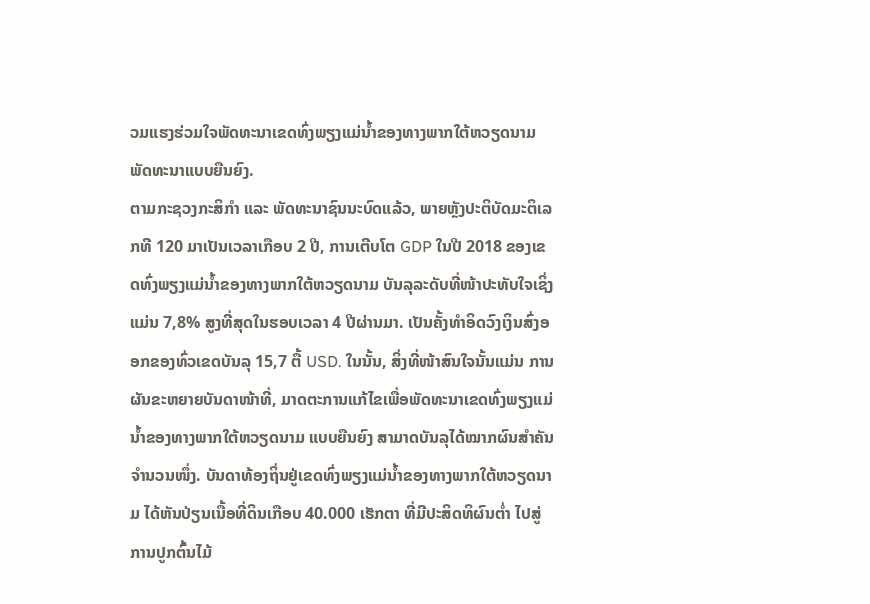ວມແຮງຮ່ວມໃຈພັດທະນາເຂດທົ່ງພຽງແມ່ນ້ຳຂອງທາງພາກໃຕ້ຫວຽດນາມ ພັດທະນາແບບຍືນຍົງ.
ຕາມກະຊວງກະສິກຳ ແລະ ພັດທະນາຊົນນະບົດແລ້ວ, ພາຍຫຼັງປະຕິບັດມະຕິເລກທີ 120 ມາເປັນເວລາເກືອບ 2 ປີ, ການເຕີບໂຕ GDP ໃນປີ 2018 ຂອງເຂດທົ່ງພຽງແມ່ນ້ຳຂອງທາງພາກໃຕ້ຫວຽດນາມ ບັນລຸລະດັບທີ່ໜ້າປະທັບໃຈເຊິ່ງແມ່ນ 7,8% ສູງທີ່ສຸດໃນຮອບເວລາ 4 ປີຜ່ານມາ. ເປັນຄັ້ງທຳອິດວົງເງິນສົ່ງອອກຂອງທົ່ວເຂດບັນລຸ 15,7 ຕື້ USD. ໃນນັ້ນ, ສິ່ງທີ່ໜ້າສົນໃຈນັ້ນແມ່ນ ການຜັນຂະຫຍາຍບັນດາໜ້າທີ່, ມາດຕະການແກ້ໄຂເພື່ອພັດທະນາເຂດທົ່ງພຽງແມ່ນ້ຳຂອງທາງພາກໃຕ້ຫວຽດນາມ ແບບຍືນຍົງ ສາມາດບັນລຸໄດ້ໝາກຜົນສຳຄັນຈຳນວນໜຶ່ງ. ບັນດາທ້ອງຖິ່ນຢູ່ເຂດທົ່ງພຽງແມ່ນ້ຳຂອງທາງພາກໃຕ້ຫວຽດນາມ ໄດ້ຫັນປ່ຽນເນື້ອທີ່ດິນເກືອບ 40.000 ເຮັກຕາ ທີ່ມີປະສິດທິຜົນຕ່ຳ ໄປສູ່ການປູກຕົ້ນໄມ້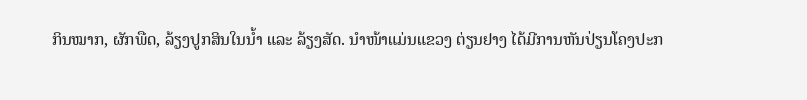ກິນໝາກ, ຜັກພືດ, ລ້ຽງປູກສິນໃນນ້ຳ ແລະ ລ້ຽງສັດ. ນຳໜ້າແມ່ນແຂວງ ຕ່ຽນຢາງ ໄດ້ມີການຫັນປ່ຽນໂຄງປະກ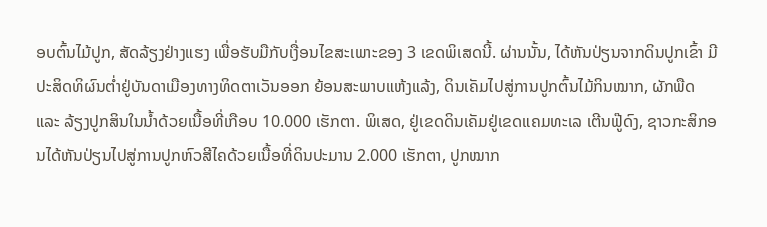ອບຕົ້ນໄມ້ປູກ, ສັດລ້ຽງຢ່າງແຮງ ເພື່ອຮັບມືກັບເງື່ອນໄຂສະເພາະຂອງ 3 ເຂດພິເສດນີ້. ຜ່ານນັ້ນ, ໄດ້ຫັນປ່ຽນຈາກດິນປູກເຂົ້າ ມີປະສິດທິຜົນຕ່ຳຢູ່ບັນດາເມືອງທາງທິດຕາເວັນອອກ ຍ້ອນສະພາບແຫ້ງແລ້ງ, ດິນເຄັມໄປສູ່ການປູກຕົ້ນໄມ້ກິນໝາກ, ຜັກພືດ ແລະ ລ້ຽງປູກສິນໃນນ້ຳດ້ວຍເນື້ອທີ່ເກືອບ 10.000 ເຮັກຕາ. ພິເສດ, ຢູ່ເຂດດິນເຄັມຢູ່ເຂດແຄມທະເລ ເຕີນຟູ໊ດົງ, ຊາວກະສິກອນໄດ້ຫັນປ່ຽນໄປສູ່ການປູກຫົວສີໄຄດ້ວຍເນື້ອທີ່ດິນປະມານ 2.000 ເຮັກຕາ, ປູກໝາກ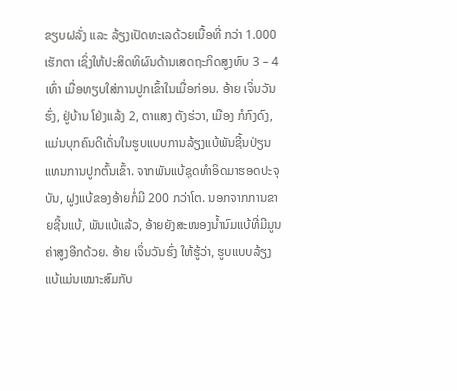ຂຽບຝລັ່ງ ແລະ ລ້ຽງເປັດທະເລດ້ວຍເນື້ອທີ່ ກວ່າ 1.000 ເຮັກຕາ ເຊິ່ງໃຫ້ປະສິດທິຜົນດ້ານເສດຖະກິດສູງທົບ 3 – 4 ເທົ່າ ເມື່ອທຽບໃສ່ການປູກເຂົ້າໃນເມື່ອກ່ອນ. ອ້າຍ ເຈິ່ນວັນຮົ່ງ, ຢູ່ບ້ານ ໂຢ່ງແລ້ງ 2, ຕາແສງ ຕັງຮ່ວາ, ເມືອງ ກໍກົງດົງ, ແມ່ນບຸກຄົນດີເດັ່ນໃນຮູບແບບການລ້ຽງແບ້ພັນຊີ້ນປ່ຽນແທນການປູກຕົ້ນເຂົ້າ. ຈາກພັນແບ້ຊຸດທຳອິດມາຮອດປະຈຸບັນ, ຝູງແບ້ຂອງອ້າຍກໍ່ມີ 200 ກວ່າໂຕ. ນອກຈາກການຂາຍຊີ້ນແບ້, ພັນແບ້ແລ້ວ, ອ້າຍຍັງສະໜອງນ້ຳນົມແບ້ທີ່ມີມູນຄ່າສູງອີກດ້ວຍ. ອ້າຍ ເຈິ່ນວັນຮົ່ງ ໃຫ້ຮູ້ວ່າ, ຮູບແບບລ້ຽງແບ້ແມ່ນເໝາະສົມກັບ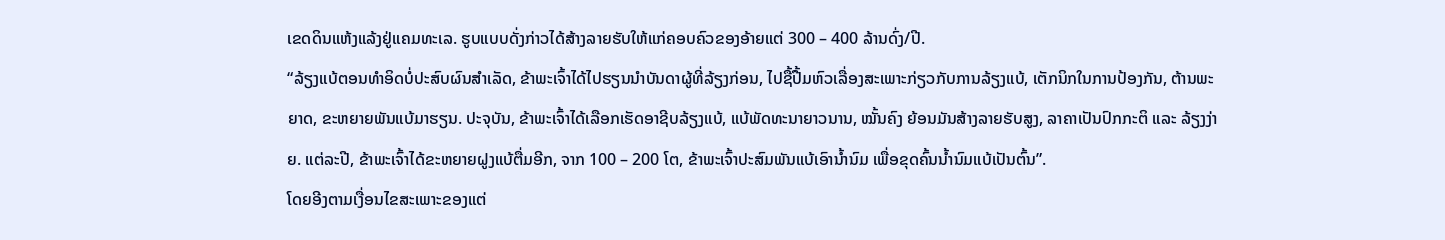ເຂດດິນແຫ້ງແລ້ງຢູ່ແຄມທະເລ. ຮູບແບບດັ່ງກ່າວໄດ້ສ້າງລາຍຮັບໃຫ້ແກ່ຄອບຄົວຂອງອ້າຍແຕ່ 300 – 400 ລ້ານດົ່ງ/ປີ.
“ລ້ຽງແບ້ຕອນທຳອິດບໍ່ປະສົບຜົນສຳເລັດ, ຂ້າພະເຈົ້າໄດ້ໄປຮຽນນຳບັນດາຜູ້ທີ່ລ້ຽງກ່ອນ, ໄປຊື້ປື້ມຫົວເລື່ອງສະເພາະກ່ຽວກັບການລ້ຽງແບ້, ເຕັກນິກໃນການປ້ອງກັນ, ຕ້ານພະຍາດ, ຂະຫຍາຍພັນແບ້ມາຮຽນ. ປະຈຸບັນ, ຂ້າພະເຈົ້າໄດ້ເລືອກເຮັດອາຊີບລ້ຽງແບ້, ແບ້ພັດທະນາຍາວນານ, ໝັ້ນຄົງ ຍ້ອນມັນສ້າງລາຍຮັບສູງ, ລາຄາເປັນປົກກະຕິ ແລະ ລ້ຽງງ່າຍ. ແຕ່ລະປີ, ຂ້າພະເຈົ້າໄດ້ຂະຫຍາຍຝູງແບ້ຕື່ມອີກ, ຈາກ 100 – 200 ໂຕ, ຂ້າພະເຈົ້າປະສົມພັນແບ້ເອົານ້ຳນົມ ເພື່ອຂຸດຄົ້ນນ້ຳນົມແບ້ເປັນຕົ້ນ”.
ໂດຍອີງຕາມເງື່ອນໄຂສະເພາະຂອງແຕ່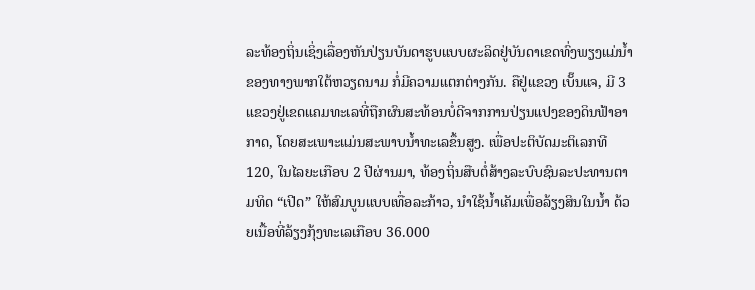ລະທ້ອງຖິ່ນເຊິ່ງເລື່ອງຫັນປ່ຽນບັນດາຮູບແບບຜະລິດຢູ່ບັນດາເຂດທົ່ງພຽງແມ່ນ້ຳຂອງທາງພາກໃຕ້ຫວຽດນາມ ກໍ່ມີຄວາມແຕກຕ່າງກັນ. ຄືຢູ່ແຂວງ ເບັ໊ນແຈ, ມີ 3 ແຂວງຢູ່ເຂດແຄມທະເລທີ່ຖືກຜົນສະທ້ອນບໍ່ດີຈາກການປ່ຽນແປງຂອງດິນຟ້າອາກາດ, ໂດຍສະເພາະແມ່ນສະພາບນ້ຳທະເລຂຶ້ນສູງ. ເພື່ອປະຕິບັດມະຕິເລກທີ 120, ໃນໄລຍະເກືອບ 2 ປີຜ່ານມາ, ທ້ອງຖິ່ນສືບຕໍ່ສ້າງລະບົບຊົນລະປະທານຕາມທິດ “ເປີດ” ໃຫ້ສົມບູນແບບເທື່ອລະກ້າວ, ນຳໃຊ້ນ້ຳເຄັມເພື່ອລ້ຽງສິນໃນນ້ຳ ດ້ວຍເນື້ອທີ່ລ້ຽງກຸ້ງທະເລເກືອບ 36.000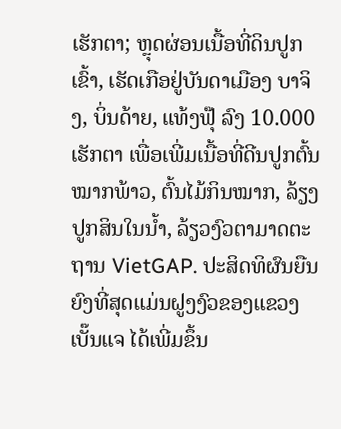ເຮັກຕາ; ຫຼຸດຜ່ອນເນື້ອທີ່ດິນປູກເຂົ້າ, ເຮັດເກືອຢູ່ບັນດາເມືອງ ບາຈິງ, ບິ່ນດ້າຍ, ແທ້ງຟຸ໊ ລົງ 10.000 ເຮັກຕາ ເພື່ອເພີ່ມເນື້ອທີ່ດີນປູກຕົ້ນໝາກພ້າວ, ຕົ້ນໄມ້ກິນໝາກ, ລ້ຽງປູກສິນໃນນ້ຳ, ລ້ຽວງົວຕາມາດຕະຖານ VietGAP. ປະສິດທິຜົນຍືນຍົງທີ່ສຸດແມ່ນຝູງງົວຂອງແຂວງເບັ໊ນແຈ ໄດ້ເພີ່ມຂຶ້ນ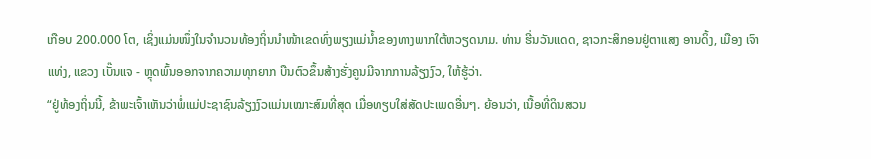ເກືອບ 200.000 ໂຕ, ເຊິ່ງແມ່ນໜຶ່ງໃນຈຳນວນທ້ອງຖິ່ນນຳໜ້າເຂດທົ່ງພຽງແມ່ນ້ຳຂອງທາງພາກໃຕ້ຫວຽດນາມ. ທ່ານ ຮີ່ນວັນແດດ, ຊາວກະສິກອນຢູ່ຕາແສງ ອານດິ້ງ, ເມືອງ ເຈົາແທ່ງ, ແຂວງ ເບັ໊ນແຈ - ຫຼຸດພົ້ນອອກຈາກຄວາມທຸກຍາກ ບືນຕົວຂຶ້ນສ້າງຮັ່ງຄູນມີຈາກການລ້ຽງງົວ, ໃຫ້ຮູ້ວ່າ.
“ຢູ່ທ້ອງຖິ່ນນີ້, ຂ້າພະເຈົ້າເຫັນວ່າພໍ່ແມ່ປະຊາຊົນລ້ຽງງົວແມ່ນເໝາະສົມທີ່ສຸດ ເມື່ອທຽບໃສ່ສັດປະເພດອື່ນໆ. ຍ້ອນວ່າ, ເນື້ອທີ່ດິນສວນ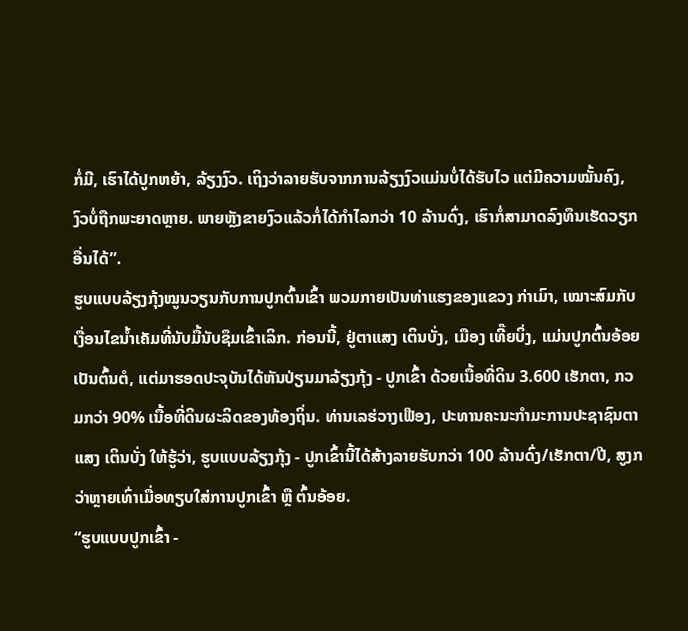ກໍ່ມີ, ເຮົາໄດ້ປູກຫຍ້າ, ລ້ຽງງົວ. ເຖິງວ່າລາຍຮັບຈາກການລ້ຽງງົວແມ່ນບໍ່ໄດ້ຮັບໄວ ແຕ່ມີຄວາມໝັ້ນຄົງ, ງົວບໍ່ຖືກພະຍາດຫຼາຍ. ພາຍຫຼັງຂາຍງົວແລ້ວກໍ່ໄດ້ກຳໄລກວ່າ 10 ລ້ານດົ່ງ, ເຮົາກໍ່ສາມາດລົງທຶນເຮັດວຽກອື່ນໄດ້”.
ຮູບແບບລ້ຽງກຸ້ງໝູນວຽນກັບການປູກຕົ້ນເຂົ້າ ພວມກາຍເປັນທ່າແຮງຂອງແຂວງ ກ່າເມົາ, ເໝາະສົມກັບເງື່ອນໄຂນ້ຳເຄັມທີ່ນັບມື້ນັບຊຶມເຂົ້າເລິກ. ກ່ອນນີ້, ຢູ່ຕາແສງ ເຕິນບັ່ງ, ເມືອງ ເທີ໊ຍບິ່ງ, ແມ່ນປູກຕົ້ນອ້ອຍເປັນຕົ້ນຕໍ, ແຕ່ມາຮອດປະຈຸບັນໄດ້ຫັນປ່ຽນມາລ້ຽງກຸ້ງ - ປູກເຂົ້າ ດ້ວຍເນື້ອທີ່ດິນ 3.600 ເຮັກຕາ, ກວມກວ່າ 90% ເນື້ອທີ່ດິນຜະລິດຂອງທ້ອງຖິ່ນ. ທ່ານເລຮ່ວາງເຟືອງ, ປະທານຄະນະກຳມະການປະຊາຊົນຕາແສງ ເຕິນບັ່ງ ໃຫ້ຮູ້ວ່າ, ຮູບແບບລ້ຽງກຸ້ງ - ປູກເຂົ້ານີ້ໄດ້ສ້າງລາຍຮັບກວ່າ 100 ລ້ານດົ່ງ/ເຮັກຕາ/ປີ, ສູງກວ່າຫຼາຍເທົ່າເມື່ອທຽບໃສ່ການປູກເຂົ້າ ຫຼື ຕົ້ນອ້ອຍ.
“ຮູບແບບປູກເຂົ້າ -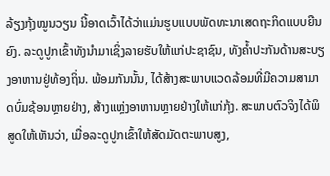ລ້ຽງກຸ້ງໝູນວຽນ ນີ້ອາດເວົ້າໄດ້ວ່າແມ່ນຮູບແບບພັດທະນາເສດຖະກິດແບບຍືນຍົງ. ລະດູປູກເຂົ້າທັງນຳມາເຊິ່ງລາຍຮັບໃຫ້ແກ່ປະຊາຊົນ, ທັງຄ້ຳປະກັນດ້ານສະບຽງອາຫານຢູ່ທ້ອງຖິ່ນ. ພ້ອມກັນນັ້ນ, ໄດ້ສ້າງສະພາບແວດລ້ອມທີ່ມີຄວາມສາມາດບົ່ມຊ້ອນຫຼາຍຢ່າງ, ສ້າງແຫຼ່ງອາຫານຫຼາຍຢ່າງໃຫ້ແກ່ກຸ້ງ. ສະພາບຕົວຈິງໄດ້ພິສູດໃຫ້ເຫັນວ່າ, ເມື່ອລະດູປູກເຂົ້າໃຫ້ສັດມັດຕະພາບສູງ,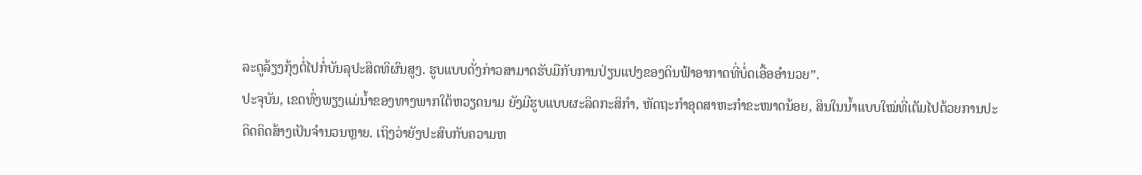ລະດູລ້ຽງກຸ້ງຕໍ່ໄປກໍ່ບັນລຸປະສິດທິຜົນສູງ. ຮູບແບບດັ່ງກ່າວສາມາດຮັບມືກັບການປ່ຽນແປງຂອງດິນຟ້າອາກາດທີ່ບໍ່ດເອື້ອອຳນວຍ”.
ປະຈຸບັນ, ເຂດທົ່ງພຽງແມ່ນ້ຳຂອງທາງພາກໃຕ້ຫວຽດນາມ ຍັງມີຮູບແບບຜະລິດກະສິກຳ, ຫັດຖະກຳອຸດສາຫະກຳຂະໜາດນ້ອຍ, ສິນໃນນ້ຳແບບໃໝ່ທີ່ເຕັມໄປດ້ວຍການປະດິດຄິດສ້າງເປັນຈຳນວນຫຼາຍ. ເຖິງວ່າຍັງປະສົບກັບຄວາມຫ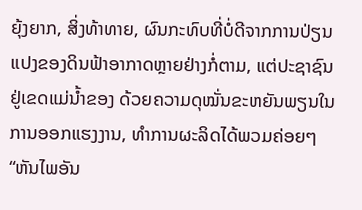ຍຸ້ງຍາກ, ສິ່ງທ້າທາຍ, ຜົນກະທົບທີ່ບໍ່ດີຈາກການປ່ຽນແປງຂອງດິນຟ້າອາກາດຫຼາຍຢ່າງກໍ່ຕາມ, ແຕ່ປະຊາຊົນຢູ່ເຂດແມ່ນ້ຳຂອງ ດ້ວຍຄວາມດຸໝັ່ນຂະຫຍັນພຽນໃນການອອກແຮງງານ, ທຳການຜະລິດໄດ້ພວມຄ່ອຍໆ “ຫັນໄພອັນ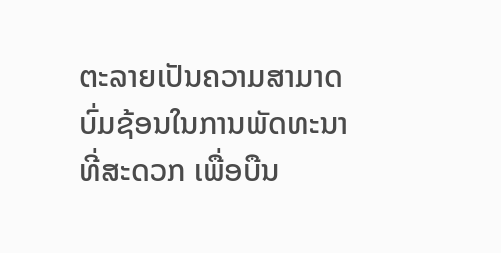ຕະລາຍເປັນຄວາມສາມາດບົ່ມຊ້ອນໃນການພັດທະນາທີ່ສະດວກ ເພື່ອບືນ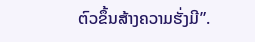ຕົວຂຶ້ນສ້າງຄວາມຮັ່ງມີ”.